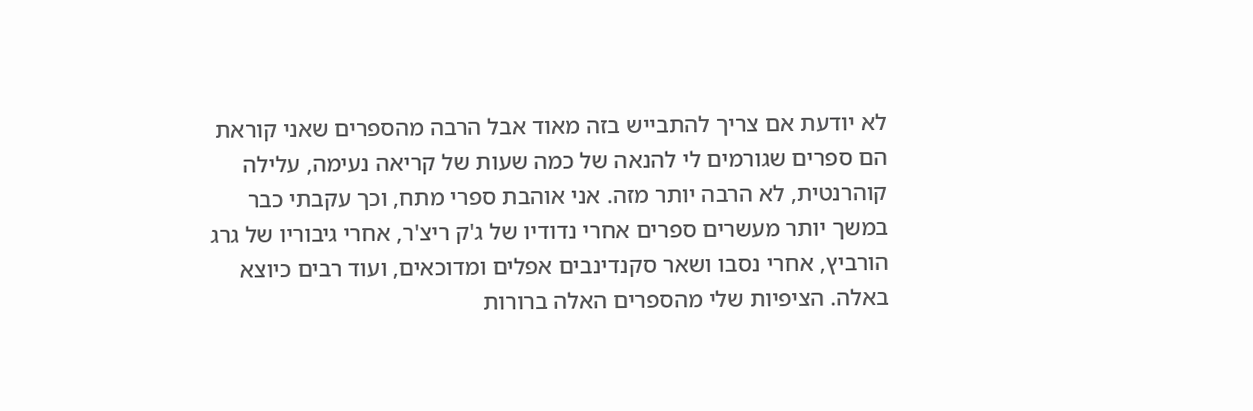לא יודעת אם צריך להתבייש בזה מאוד אבל הרבה מהספרים שאני קוראת הם ספרים שגורמים לי להנאה של כמה שעות של קריאה נעימה, עלילה קוהרנטית, לא הרבה יותר מזה. אני אוהבת ספרי מתח, וכך עקבתי כבר במשך יותר מעשרים ספרים אחרי נדודיו של ג'ק ריצ'ר, אחרי גיבוריו של גרג הורביץ, אחרי נסבו ושאר סקנדינבים אפלים ומדוכאים, ועוד רבים כיוצא באלה. הציפיות שלי מהספרים האלה ברורות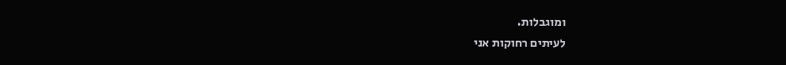ומוגבלות.
לעיתים רחוקות אני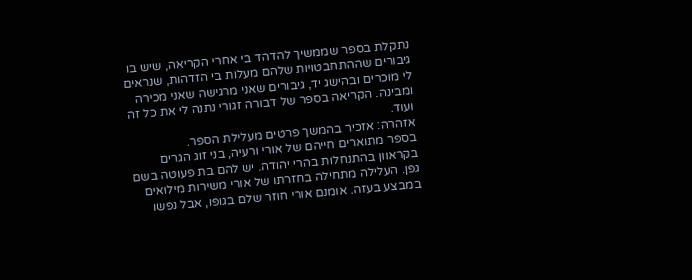נתקלת בספר שממשיך להדהד בי אחרי הקריאה, שיש בו גיבורים שההתחבטויות שלהם מעלות בי הזדהות, שנראים לי מוכרים ובהישג יד, גיבורים שאני מרגישה שאני מכירה ומבינה. הקריאה בספר של דבורה זגורי נתנה לי את כל זה ועוד.
אזהרה: אזכיר בהמשך פרטים מעלילת הספר.
בספר מתוארים חייהם של אורי ורעיה, בני זוג הגרים בקראוון בהתנחלות בהרי יהודה. יש להם בת פעוטה בשם גפן. העלילה מתחילה בחזרתו של אורי משירות מילואים במבצע בעזה. אומנם אורי חוזר שלם בגופו, אבל נפשו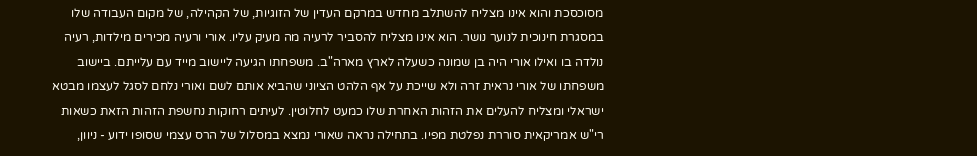מסוכסכת והוא אינו מצליח להשתלב מחדש במרקם העדין של הזוגיות, של הקהילה, של מקום העבודה שלו במסגרת חינוכית לנוער נושר. הוא אינו מצליח להסביר לרעיה מה מעיק עליו. אורי ורעיה מכירים מילדות, רעיה נולדה בו ואילו אורי היה בן שמונה כשעלה לארץ מארה"ב. משפחתו הגיעה ליישוב מייד עם עלייתם. ביישוב משפחתו של אורי נראית זרה ולא שייכת על אף הלהט הציוני שהביא אותם לשם ואורי נלחם לסגל לעצמו מבטא ישראלי ומצליח להעלים את הזהות האחרת שלו כמעט לחלוטין. לעיתים רחוקות נחשפת הזהות הזאת כשאות רי"ש אמריקאית סוררת נפלטת מפיו. בתחילה נראה שאורי נמצא במסלול של הרס עצמי שסופו ידוע - ניוון,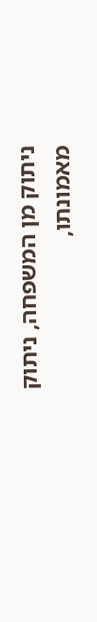ניתוק מן המשפחה, ניתוק מאמונתו,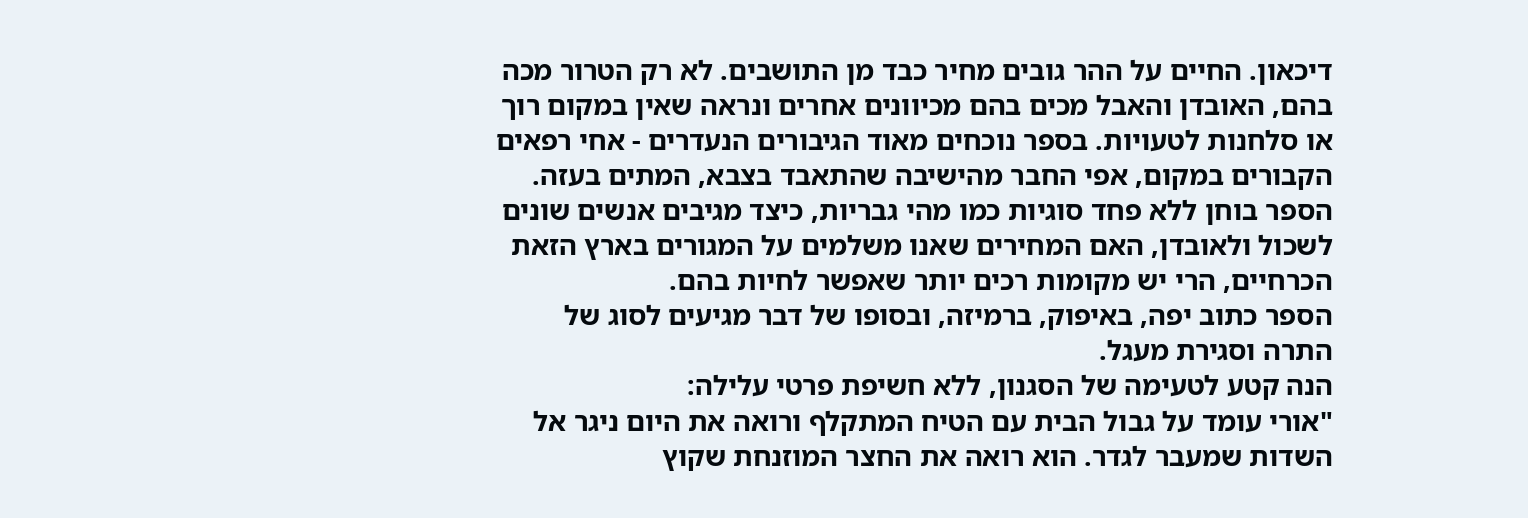דיכאון. החיים על ההר גובים מחיר כבד מן התושבים. לא רק הטרור מכה בהם, האובדן והאבל מכים בהם מכיוונים אחרים ונראה שאין במקום רוך או סלחנות לטעויות. בספר נוכחים מאוד הגיבורים הנעדרים - אחי רפאים הקבורים במקום, אפי החבר מהישיבה שהתאבד בצבא, המתים בעזה. הספר בוחן ללא פחד סוגיות כמו מהי גבריות, כיצד מגיבים אנשים שונים לשכול ולאובדן, האם המחירים שאנו משלמים על המגורים בארץ הזאת הכרחיים, הרי יש מקומות רכים יותר שאפשר לחיות בהם.
הספר כתוב יפה, באיפוק, ברמיזה, ובסופו של דבר מגיעים לסוג של התרה וסגירת מעגל.
הנה קטע לטעימה של הסגנון, ללא חשיפת פרטי עלילה:
"אורי עומד על גבול הבית עם הטיח המתקלף ורואה את היום ניגר אל השדות שמעבר לגדר. הוא רואה את החצר המוזנחת שקוץ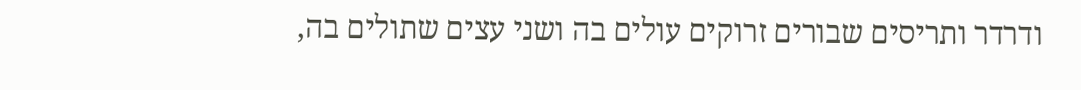ודרדר ותריסים שבורים זרוקים עולים בה ושני עצים שתולים בה,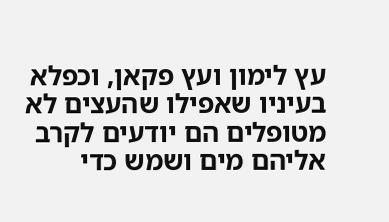עץ לימון ועץ פקאן, וכפלא בעיניו שאפילו שהעצים לא מטופלים הם יודעים לקרב אליהם מים ושמש כדי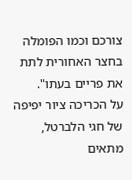צורכם וכמו הפומלה בחצר האחורית לתת את פריים בעתו".
על הכריכה ציור יפיפה של חגי הלברטל, מתאים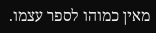מאין כמוהו לספר עצמו.